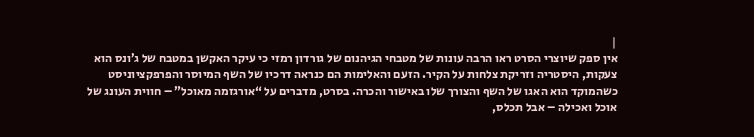|
אין ספק שיוצרי הסרט ראו הרבה עונות של מטבחי הגיהנום של גורדון רמזי כי עיקר האקשן במטבח של ג’ונס הוא צעקות, היסטריה וזריקת צלחות על הקיר. הזעם והאלימות הם כנראה דרכיו של השף המיוסר והפרפקציוניסט כשהמוקד הוא האגו של השף והצורך שלו באישור והכרה. בסרט, מדברים על “אורגזמה מאוכל” – חווית העונג של אוכל ואכילה – אבל תכלס,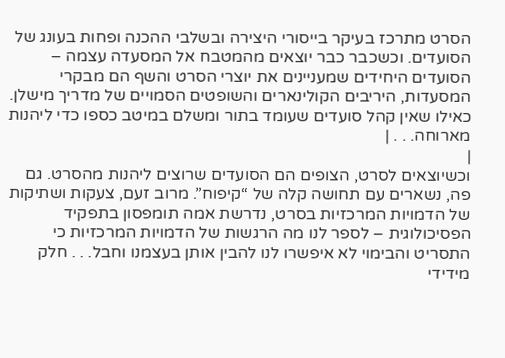הסרט מתרכז בעיקר בייסורי היצירה ובשלבי ההכנה ופחות בעונג של הסועדים. וכשכבר כבר יוצאים מהמטבח אל המסעדה עצמה – הסועדים היחידים שמעניינים את יוצרי הסרט והשף הם מבקרי המסעדות, היריבים הקולינארים והשופטים הסמויים של מדריך מישלן. כאילו שאין קהל סועדים שעומד בתור ומשלם במיטב כספו כדי ליהנות מארוחה. . . |
|
וכשיוצאים לסרט, הצופים הם הסועדים שרוצים ליהנות מהסרט. גם פה, נשארים עם תחושה קלה של “קיפוח”. מרוב זעם, צעקות ושתיקות של הדמויות המרכזיות בסרט, נדרשת אמה תומפסון בתפקיד הפסיכולוגית – לספר לנו מה הרגשות של הדמויות המרכזיות כי התסריט והבימוי לא איפשרו לנו להבין אותן בעצמנו וחבל. . . חלק מידידי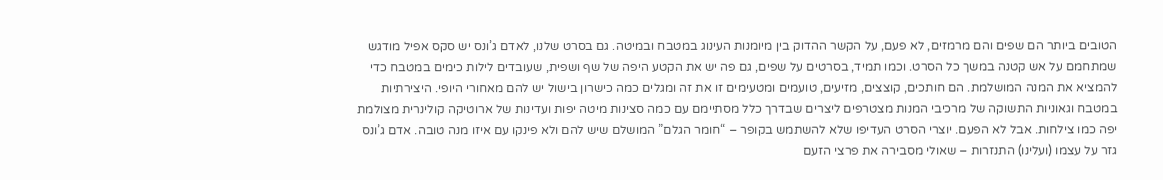הטובים ביותר הם שפים והם מרמזים, לא פעם, על הקשר ההדוק בין מיומנות העינוג במטבח ובמיטה. גם בסרט שלנו, לאדם ג’ונס יש סקס אפיל מודגש שמתחמם על אש קטנה במשך כל הסרט. וכמו תמיד, בסרטים על שפים, גם פה יש את הקטע היפה של שף ושפית, שעובדים לילות כימים במטבח כדי להמציא את המנה המושלמת. הם חותכים, קוצצים, מזיעים, טועמים ומטעימים זו את זה ומגלים כמה כישרון בישול יש להם מאחורי היופי. היצירתיות במטבח וגאוניות התשוקה של מרכיבי המנות מצטרפים ליצרים שבדרך כלל מסתיימם עם כמה סצינות מיטה יפות ועדינות של ארוטיקה קולינרית מצולמת יפה כמו צילחות. אבל לא הפעם. יוצרי הסרט העדיפו שלא להשתמש בקופר – “חומר הגלם” המושלם שיש להם ולא פינקו עם איזו מנה טובה. אדם ג’ונס גזר על עצמו (ועלינו) התנזרות – שאולי מסבירה את פרצי הזעם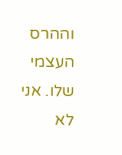וההרס העצמי שלו. אני לא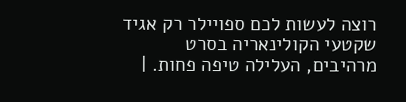רוצה לעשות לכם ספויילר רק אגיד שקטעי הקולינאריה בסרט מרהיבים, העלילה טיפה פחות. |